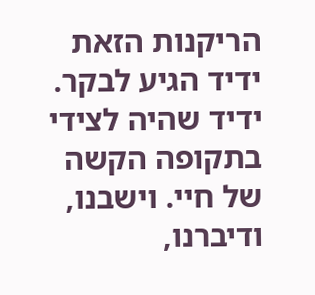הריקנות הזאת
ידיד הגיע לבקר. ידיד שהיה לצידי בתקופה הקשה של חיי. וישבנו, ודיברנו,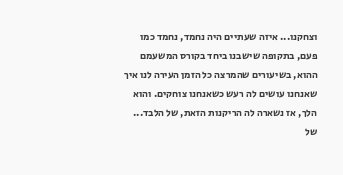וצחקנו... איזה שעתיים היה נחמד, נחמד כמו פעם, בתקופה שישבנו ביחד בקורס המשעמם ההוא, בשיעורים שהמרצה כל הזמן העירה לנו איך שאנחנו עושים לה רעש כשאנחנו צוחקים. והוא הלך, אז נשארה לה הריקנות הזאת, של הלבד... של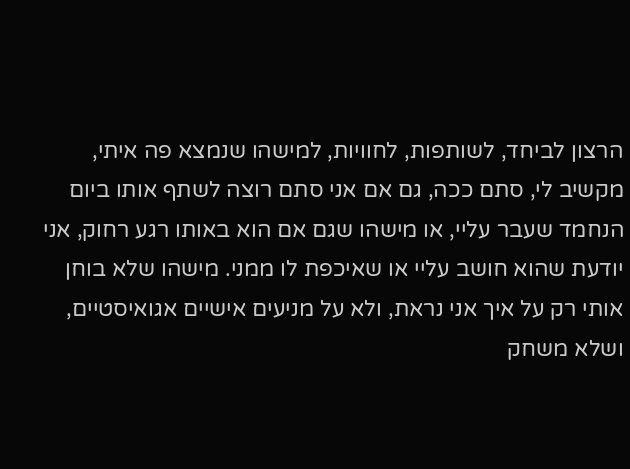הרצון לביחד, לשותפות, לחוויות, למישהו שנמצא פה איתי, מקשיב לי, סתם ככה, גם אם אני סתם רוצה לשתף אותו ביום הנחמד שעבר עליי, או מישהו שגם אם הוא באותו רגע רחוק, אני יודעת שהוא חושב עליי או שאיכפת לו ממני. מישהו שלא בוחן אותי רק על איך אני נראת, ולא על מניעים אישיים אגואיסטיים, ושלא משחק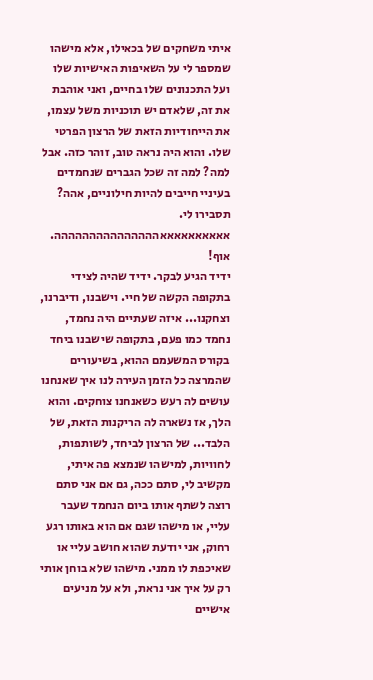איתי משחקים של בכאילו, אלא מישהו שמספר לי על השאיפות האישיות שלו ועל התכנונים שלו בחיים, ואני אוהבת את זה, שלאדם יש תוכניות משל עצמו, את הייחודיות הזאת של הרצון הפרטי שלו. והוא היה נראה טוב, זוהר כזה. אבל למה? למה זה שכל הגברים שנחמדים בעיניי חייבים להיות חילוניים, אהה? תסבירו לי.
אאאאאאאאאאההההההההההההההה. אוף!
ידיד הגיע לבקר. ידיד שהיה לצידי בתקופה הקשה של חיי. וישבנו, ודיברנו, וצחקנו... איזה שעתיים היה נחמד, נחמד כמו פעם, בתקופה שישבנו ביחד בקורס המשעמם ההוא, בשיעורים שהמרצה כל הזמן העירה לנו איך שאנחנו עושים לה רעש כשאנחנו צוחקים. והוא הלך, אז נשארה לה הריקנות הזאת, של הלבד... של הרצון לביחד, לשותפות, לחוויות, למישהו שנמצא פה איתי, מקשיב לי, סתם ככה, גם אם אני סתם רוצה לשתף אותו ביום הנחמד שעבר עליי, או מישהו שגם אם הוא באותו רגע רחוק, אני יודעת שהוא חושב עליי או שאיכפת לו ממני. מישהו שלא בוחן אותי רק על איך אני נראת, ולא על מניעים אישיים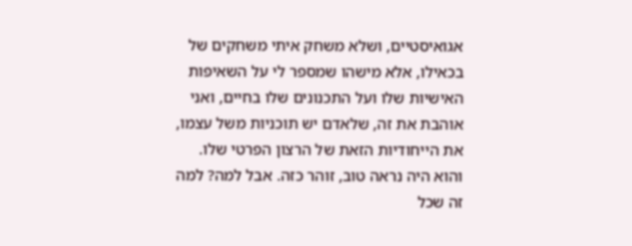אגואיסטיים, ושלא משחק איתי משחקים של בכאילו, אלא מישהו שמספר לי על השאיפות האישיות שלו ועל התכנונים שלו בחיים, ואני אוהבת את זה, שלאדם יש תוכניות משל עצמו, את הייחודיות הזאת של הרצון הפרטי שלו. והוא היה נראה טוב, זוהר כזה. אבל למה? למה זה שכל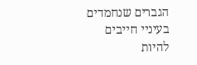הגברים שנחמדים בעיניי חייבים להיות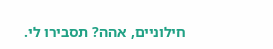חילוניים, אהה? תסבירו לי.